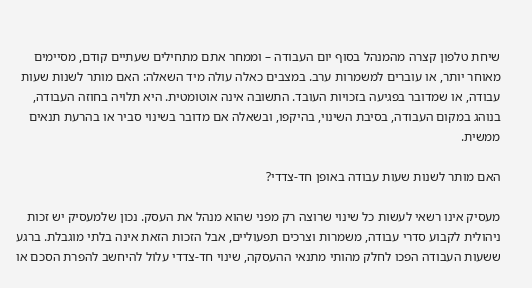שיחת טלפון קצרה מהמנהל בסוף יום העבודה – וממחר אתם מתחילים שעתיים קודם, מסיימים מאוחר יותר, או עוברים למשמרות ערב. במצבים כאלה עולה מיד השאלה: האם מותר לשנות שעות עבודה, או שמדובר בפגיעה בזכויות העובד. התשובה אינה אוטומטית. היא תלויה בחוזה העבודה, בנוהג במקום העבודה, בסיבת השינוי, בהיקפו, ובשאלה אם מדובר בשינוי סביר או בהרעת תנאים ממשית.

האם מותר לשנות שעות עבודה באופן חד-צדדי?

מעסיק אינו רשאי לעשות כל שינוי שרוצה רק מפני שהוא מנהל את העסק. נכון שלמעסיק יש זכות ניהולית לקבוע סדרי עבודה, משמרות וצרכים תפעוליים, אבל הזכות הזאת אינה בלתי מוגבלת. ברגע ששעות העבודה הפכו לחלק מהותי מתנאי ההעסקה, שינוי חד-צדדי עלול להיחשב להפרת הסכם או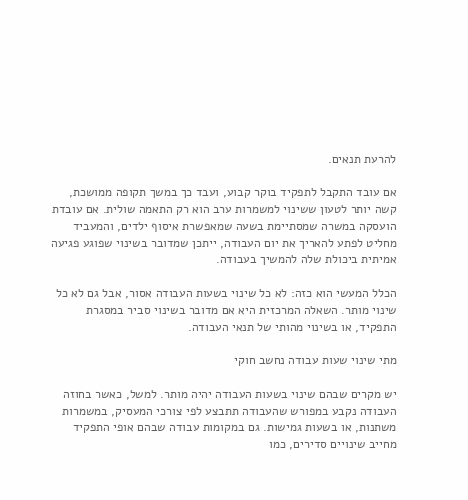להרעת תנאים.

אם עובד התקבל לתפקיד בוקר קבוע, ועבד כך במשך תקופה ממושכת, קשה יותר לטעון ששינוי למשמרות ערב הוא רק התאמה שולית. אם עובדת הועסקה במשרה שמסתיימת בשעה שמאפשרת איסוף ילדים, והמעביד מחליט לפתע להאריך את יום העבודה, ייתכן שמדובר בשינוי שפוגע פגיעה אמיתית ביכולת שלה להמשיך בעבודה.

הכלל המעשי הוא כזה: לא כל שינוי בשעות העבודה אסור, אבל גם לא כל שינוי מותר. השאלה המרכזית היא אם מדובר בשינוי סביר במסגרת התפקיד, או בשינוי מהותי של תנאי העבודה.

מתי שינוי שעות עבודה נחשב חוקי

יש מקרים שבהם שינוי בשעות העבודה יהיה מותר. למשל, כאשר בחוזה העבודה נקבע במפורש שהעבודה תתבצע לפי צורכי המעסיק, במשמרות משתנות, או בשעות גמישות. גם במקומות עבודה שבהם אופי התפקיד מחייב שינויים סדירים, כמו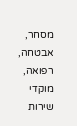מסחר, אבטחה, רפואה, מוקדי שירות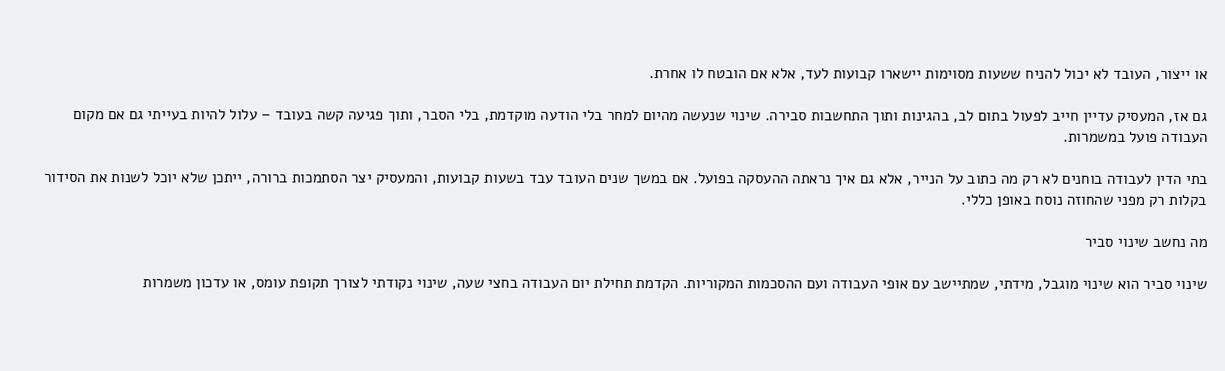או ייצור, העובד לא יכול להניח ששעות מסוימות יישארו קבועות לעד, אלא אם הובטח לו אחרת.

גם אז, המעסיק עדיין חייב לפעול בתום לב, בהגינות ותוך התחשבות סבירה. שינוי שנעשה מהיום למחר בלי הודעה מוקדמת, בלי הסבר, ותוך פגיעה קשה בעובד – עלול להיות בעייתי גם אם מקום העבודה פועל במשמרות.

בתי הדין לעבודה בוחנים לא רק מה כתוב על הנייר, אלא גם איך נראתה ההעסקה בפועל. אם במשך שנים העובד עבד בשעות קבועות, והמעסיק יצר הסתמכות ברורה, ייתכן שלא יוכל לשנות את הסידור בקלות רק מפני שהחוזה נוסח באופן כללי.

מה נחשב שינוי סביר

שינוי סביר הוא שינוי מוגבל, מידתי, שמתיישב עם אופי העבודה ועם ההסכמות המקוריות. הקדמת תחילת יום העבודה בחצי שעה, שינוי נקודתי לצורך תקופת עומס, או עדכון משמרות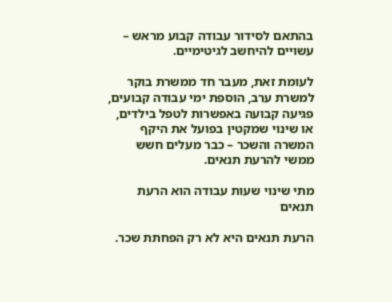בהתאם לסידור עבודה קבוע מראש – עשויים להיחשב לגיטימיים.

לעומת זאת, מעבר חד ממשרת בוקר למשרת ערב, הוספת ימי עבודה קבועים, פגיעה קבועה באפשרות לטפל בילדים, או שינוי שמקטין בפועל את היקף המשרה והשכר – כבר מעלים חשש ממשי להרעת תנאים.

מתי שינוי שעות עבודה הוא הרעת תנאים

הרעת תנאים היא לא רק הפחתת שכר.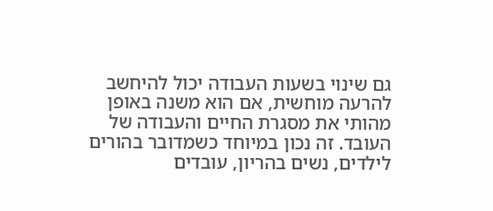גם שינוי בשעות העבודה יכול להיחשב להרעה מוחשית, אם הוא משנה באופן מהותי את מסגרת החיים והעבודה של העובד. זה נכון במיוחד כשמדובר בהורים לילדים, נשים בהריון, עובדים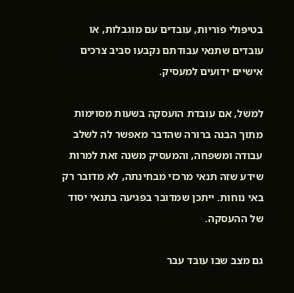בטיפולי פוריות, עובדים עם מוגבלות, או עובדים שתנאי עבודתם נקבעו סביב צרכים אישיים ידועים למעסיק.

למשל, אם עובדת הועסקה בשעות מסוימות מתוך הבנה ברורה שהדבר מאפשר לה לשלב עבודה ומשפחה, והמעסיק משנה זאת למרות שידע שזה תנאי מרכזי מבחינתה, לא מדובר רק באי נוחות. ייתכן שמדובר בפגיעה בתנאי יסוד של ההעסקה.

גם מצב שבו עובד עבר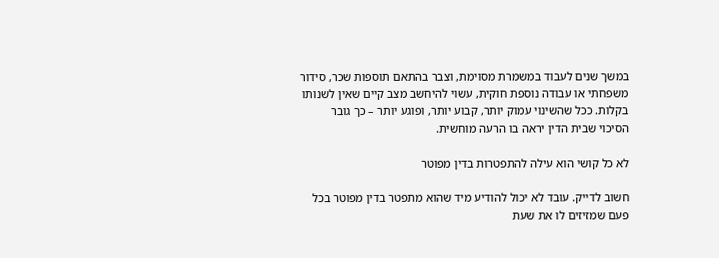במשך שנים לעבוד במשמרת מסוימת, וצבר בהתאם תוספות שכר, סידור משפחתי או עבודה נוספת חוקית, עשוי להיחשב מצב קיים שאין לשנותו בקלות. ככל שהשינוי עמוק יותר, קבוע יותר, ופוגע יותר – כך גובר הסיכוי שבית הדין יראה בו הרעה מוחשית.

לא כל קושי הוא עילה להתפטרות בדין מפוטר

חשוב לדייק. עובד לא יכול להודיע מיד שהוא מתפטר בדין מפוטר בכל פעם שמזיזים לו את שעת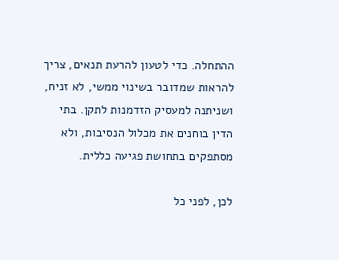ההתחלה. כדי לטעון להרעת תנאים, צריך להראות שמדובר בשינוי ממשי, לא זניח, ושניתנה למעסיק הזדמנות לתקן. בתי הדין בוחנים את מכלול הנסיבות, ולא מסתפקים בתחושת פגיעה כללית.

לכן, לפני כל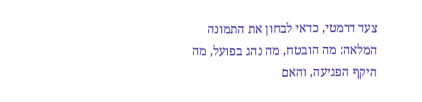צעד דרמטי, כדאי לבחון את התמונה המלאה: מה הובטח, מה נהג בפועל, מה היקף הפגיעה, והאם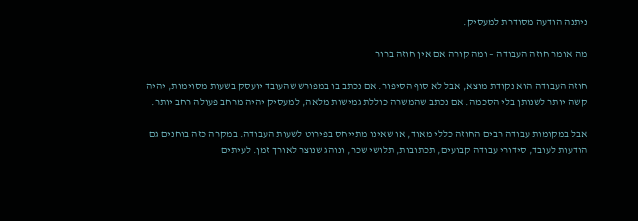ניתנה הודעה מסודרת למעסיק.

מה אומר חוזה העבודה – ומה קורה אם אין חוזה ברור

חוזה העבודה הוא נקודת מוצא, אבל לא סוף הסיפור. אם נכתב בו במפורש שהעובד יועסק בשעות מסוימות, יהיה קשה יותר לשנותן בלי הסכמה. אם נכתב שהמשרה כוללת גמישות מלאה, למעסיק יהיה מרחב פעולה רחב יותר.

אבל במקומות עבודה רבים החוזה כללי מאוד, או שאינו מתייחס בפירוט לשעות העבודה. במקרה כזה בוחנים גם הודעות לעובד, סידורי עבודה קבועים, תכתובות, תלושי שכר, ונוהג שנוצר לאורך זמן. לעיתים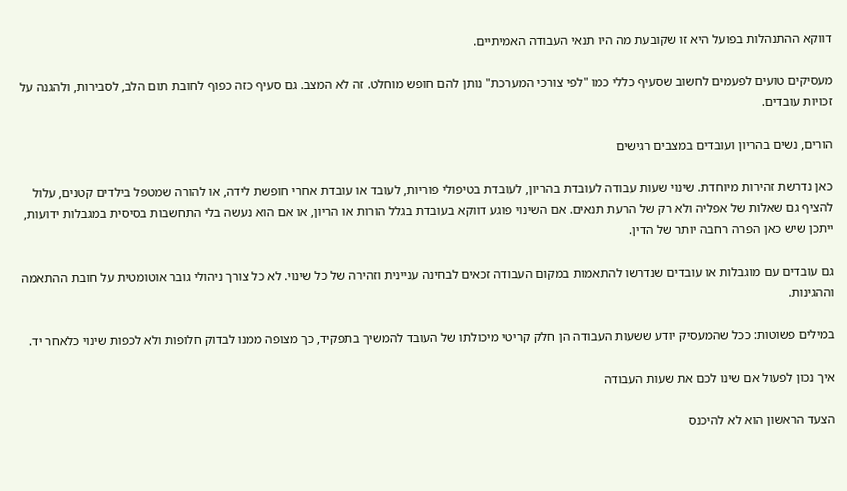דווקא ההתנהלות בפועל היא זו שקובעת מה היו תנאי העבודה האמיתיים.

מעסיקים טועים לפעמים לחשוב שסעיף כללי כמו "לפי צורכי המערכת" נותן להם חופש מוחלט. זה לא המצב. גם סעיף כזה כפוף לחובת תום הלב, לסבירות, ולהגנה על זכויות עובדים.

הורים, נשים בהריון ועובדים במצבים רגישים

כאן נדרשת זהירות מיוחדת. שינוי שעות עבודה לעובדת בהריון, לעובדת בטיפולי פוריות, לעובד או עובדת אחרי חופשת לידה, או להורה שמטפל בילדים קטנים, עלול להציף גם שאלות של אפליה ולא רק של הרעת תנאים. אם השינוי פוגע דווקא בעובדת בגלל הורות או הריון, או אם הוא נעשה בלי התחשבות בסיסית במגבלות ידועות, ייתכן שיש כאן הפרה רחבה יותר של הדין.

גם עובדים עם מוגבלות או עובדים שנדרשו להתאמות במקום העבודה זכאים לבחינה עניינית וזהירה של כל שינוי. לא כל צורך ניהולי גובר אוטומטית על חובת ההתאמה וההגינות.

במילים פשוטות: ככל שהמעסיק יודע ששעות העבודה הן חלק קריטי מיכולתו של העובד להמשיך בתפקיד, כך מצופה ממנו לבדוק חלופות ולא לכפות שינוי כלאחר יד.

איך נכון לפעול אם שינו לכם את שעות העבודה

הצעד הראשון הוא לא להיכנס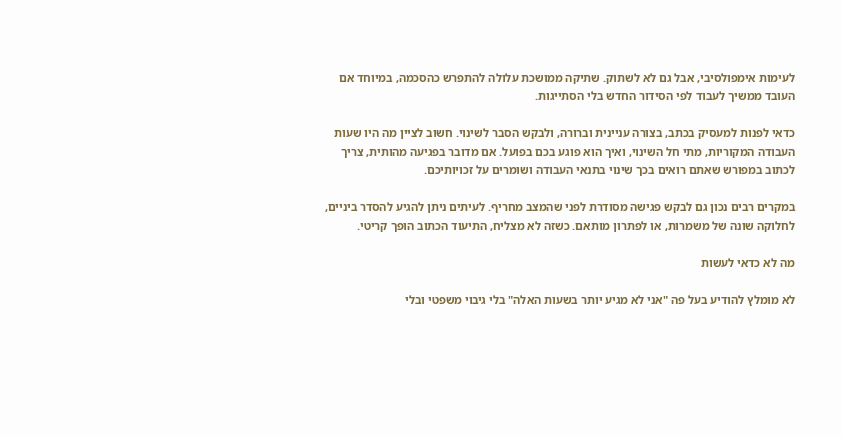לעימות אימפולסיבי, אבל גם לא לשתוק. שתיקה ממושכת עלולה להתפרש כהסכמה, במיוחד אם העובד ממשיך לעבוד לפי הסידור החדש בלי הסתייגות.

כדאי לפנות למעסיק בכתב, בצורה עניינית וברורה, ולבקש הסבר לשינוי. חשוב לציין מה היו שעות העבודה המקוריות, מתי חל השינוי, ואיך הוא פוגע בכם בפועל. אם מדובר בפגיעה מהותית, צריך לכתוב במפורש שאתם רואים בכך שינוי בתנאי העבודה ושומרים על זכויותיכם.

במקרים רבים נכון גם לבקש פגישה מסודרת לפני שהמצב מחריף. לעיתים ניתן להגיע להסדר ביניים, לחלוקה שונה של משמרות, או לפתרון מותאם. כשזה לא מצליח, התיעוד הכתוב הופך קריטי.

מה לא כדאי לעשות

לא מומלץ להודיע בעל פה "אני לא מגיע יותר בשעות האלה" בלי גיבוי משפטי ובלי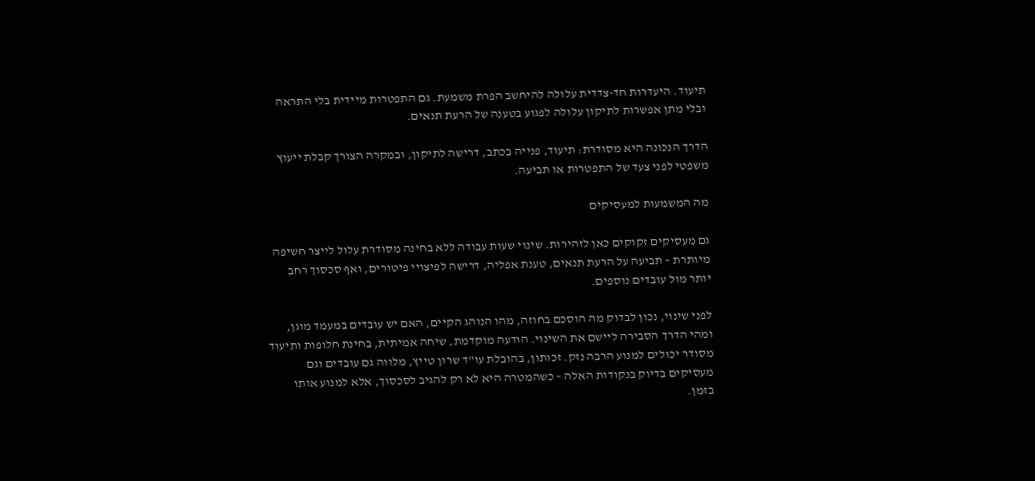תיעוד. היעדרות חד-צדדית עלולה להיחשב הפרת משמעת. גם התפטרות מיידית בלי התראה ובלי מתן אפשרות לתיקון עלולה לפגוע בטענה של הרעת תנאים.

הדרך הנכונה היא מסודרת: תיעוד, פנייה בכתב, דרישה לתיקון, ובמקרה הצורך קבלת ייעוץ משפטי לפני צעד של התפטרות או תביעה.

מה המשמעות למעסיקים

גם מעסיקים זקוקים כאן לזהירות. שינוי שעות עבודה ללא בחינה מסודרת עלול לייצר חשיפה מיותרת – תביעה על הרעת תנאים, טענת אפליה, דרישה לפיצויי פיטורים, ואף סכסוך רחב יותר מול עובדים נוספים.

לפני שינוי, נכון לבדוק מה הוסכם בחוזה, מהו הנוהג הקיים, האם יש עובדים במעמד מוגן, ומהי הדרך הסבירה ליישם את השינוי. הודעה מוקדמת, שיחה אמיתית, בחינת חלופות ותיעוד מסודר יכולים למנוע הרבה נזק. זכותון, בהובלת עו"ד שרון טייץ, מלווה גם עובדים וגם מעסיקים בדיוק בנקודות האלה – כשהמטרה היא לא רק להגיב לסכסוך, אלא למנוע אותו בזמן.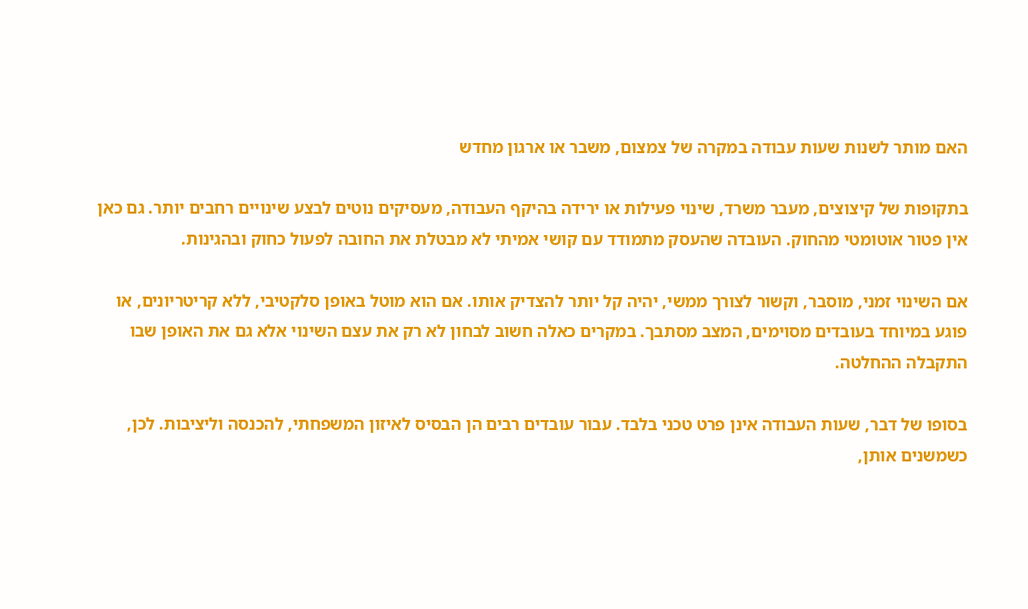האם מותר לשנות שעות עבודה במקרה של צמצום, משבר או ארגון מחדש

בתקופות של קיצוצים, מעבר משרד, שינוי פעילות או ירידה בהיקף העבודה, מעסיקים נוטים לבצע שינויים רחבים יותר. גם כאן אין פטור אוטומטי מהחוק. העובדה שהעסק מתמודד עם קושי אמיתי לא מבטלת את החובה לפעול כחוק ובהגינות.

אם השינוי זמני, מוסבר, וקשור לצורך ממשי, יהיה קל יותר להצדיק אותו. אם הוא מוטל באופן סלקטיבי, ללא קריטריונים, או פוגע במיוחד בעובדים מסוימים, המצב מסתבך. במקרים כאלה חשוב לבחון לא רק את עצם השינוי אלא גם את האופן שבו התקבלה ההחלטה.

בסופו של דבר, שעות העבודה אינן פרט טכני בלבד. עבור עובדים רבים הן הבסיס לאיזון המשפחתי, להכנסה וליציבות. לכן, כשמשנים אותן,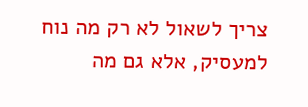צריך לשאול לא רק מה נוח למעסיק, אלא גם מה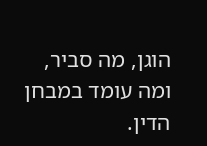הוגן, מה סביר, ומה עומד במבחן הדין.